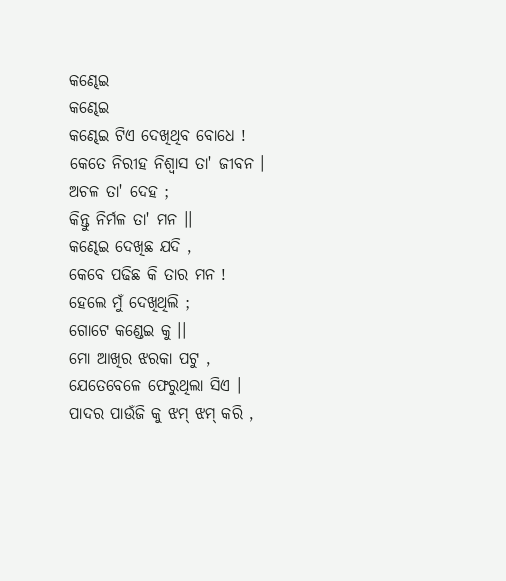କଣ୍ଢେଇ
କଣ୍ଢେଇ
କଣ୍ଢେଇ ଟିଏ ଦେଖିଥିବ ବୋଧେ !
କେତେ ନିରୀହ ନିଶ୍ୱାସ ତା' ଜୀବନ ।
ଅଚଳ ତା' ଦେହ ;
କିନ୍ତୁ ନିର୍ମଳ ତା' ମନ ।।
କଣ୍ଢେଇ ଦେଖିଛ ଯଦି ,
କେବେ ପଢିଛ କି ତାର ମନ !
ହେଲେ ମୁଁ ଦେଖିଥିଲି ;
ଗୋଟେ କଣ୍ଡେଇ କୁ ।।
ମୋ ଆଖିର ଝରକା ପଟୁ ,
ଯେତେବେଳେ ଫେରୁଥିଲା ସିଏ ।
ପାଦର ପାଉଁଜି କୁ ଝମ୍ ଝମ୍ କରି ,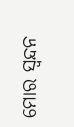ମୋର ସ୍ୱନ୍ଦନ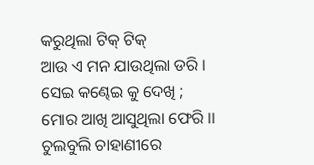କରୁଥିଲା ଟିକ୍ ଟିକ୍
ଆଉ ଏ ମନ ଯାଉଥିଲା ଡରି ।
ସେଇ କଣ୍ଢେଇ କୁ ଦେଖି ;
ମୋର ଆଖି ଆସୁଥିଲା ଫେରି ।।
ଚୁଲବୁଲି ଚାହାଣୀରେ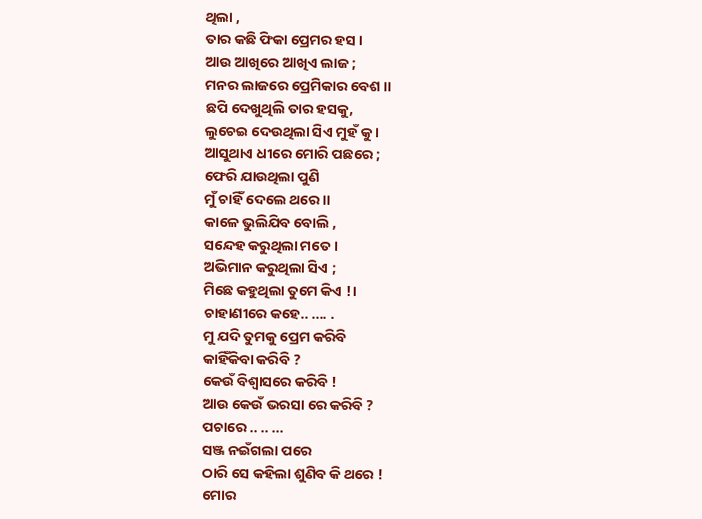ଥିଲା ,
ତାର କଛି ଫିକା ପ୍ରେମର ହସ ।
ଆଉ ଆଖିରେ ଆଖିଏ ଲାଜ ;
ମନର ଲାଜରେ ପ୍ରେମିକାର ବେଶ ।।
ଛପି ଦେଖୁଥିଲି ତାର ହସକୁ,
ଲୁଚେଇ ଦେଉଥିଲା ସିଏ ମୁହଁ କୁ ।
ଆସୁଥାଏ ଧୀରେ ମୋରି ପଛରେ ;
ଫେରି ଯାଉଥିଲା ପୁଣି
ମୁଁ ଚାହିଁ ଦେଲେ ଥରେ ।।
କାଳେ ଭୁଲିଯିବ ବୋଲି ,
ସନ୍ଦେହ କରୁଥିଲା ମତେ ।
ଅଭିମାନ କରୁଥିଲା ସିଏ ;
ମିଛେ କହୁଥିଲା ତୁମେ କିଏ !।
ଚାହାଣୀରେ କହେ.. .... .
ମୁ ଯଦି ତୁମକୁ ପ୍ରେମ କରିବି
କାହିଁକିବା କରିବି ?
କେଉଁ ବିଶ୍ୱାସରେ କରିବି !
ଆଉ କେଉଁ ଭରସା ରେ କରିବି ?
ପଚାରେ .. .. ...
ସଞ୍ଜ ନଇଁଗଲା ପରେ
ଠାରି ସେ କହିଲା ଶୁଣିବ କି ଥରେ !
ମୋର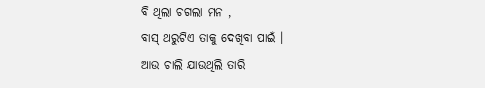ବି ଥିଲା ଚଗଲା ମନ ,
ବାସ୍ ଥରୁଟିଏ ତାକୁ ଦେଖିବା ପାଇଁ ।
ଆଉ ଚାଲି ଯାଉଥିଲି ତାରି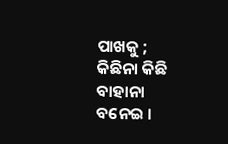ପାଖକୁ ;
କିଛିନା କିଛି ବାହାନା ବନେଇ ।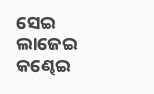ସେଇ ଲାଜେଇ କଣ୍ଢେଇ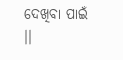ଦେଖିବା ପାଇଁ ।।